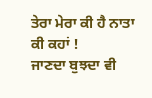ਤੇਰਾ ਮੇਰਾ ਕੀ ਹੈ ਨਾਤਾ ਕੀ ਕਹਾਂ !
ਜਾਣਦਾ ਬੁਝਦਾ ਵੀ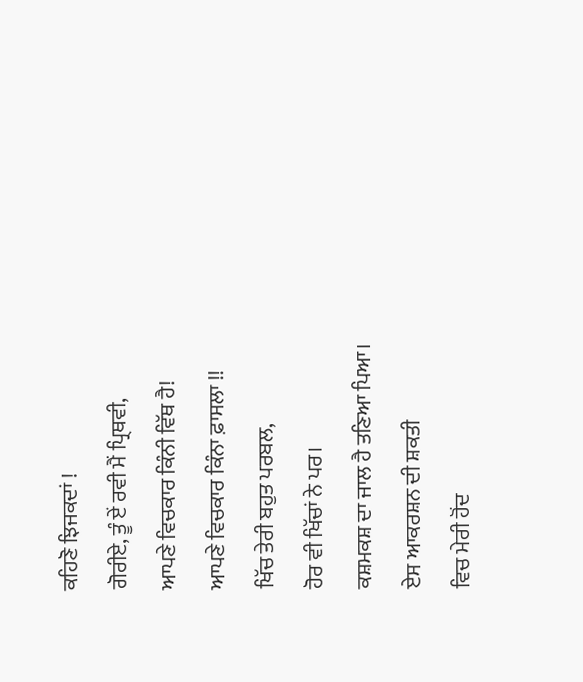ਕਹਿਣੋ ਝਿਜਕਦਾਂ !
ਗੋਰੀਏ, ਤੂੰ ਏਂ ਰਵੀ ਮੈਂ ਪ੍ਰਿਥਵੀ,
ਆਪਣੇ ਵਿਚਕਾਰ ਕਿੰਨੀ ਵਿੱਥ ਹੈ!
ਆਪਣੇ ਵਿਚਕਾਰ ਕਿੰਨਾ ਫ਼ਾਸਲਾ !!
ਖਿੱਚ ਤੇਰੀ ਬਹੁਤ ਪਰਬਲ,
ਹੋਰ ਵੀ ਖਿੱਚਾਂ ਨੇ ਪਰ।
ਕਸ਼ਮਕਸ਼ ਦਾ ਜਾਲ ਹੈ ਤਣਿਆ ਪਿਆ।
ਏਸ ਆਕਰਸ਼ਨ ਦੀ ਸ਼ਕਤੀ
ਵਿਚ ਮੇਰੀ ਹੋਂਦ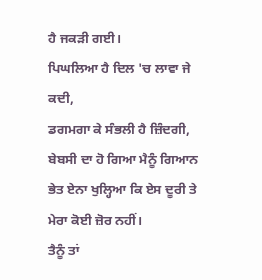ਹੈ ਜਕੜੀ ਗਈ।
ਪਿਘਲਿਆ ਹੈ ਦਿਲ 'ਚ ਲਾਵਾ ਜੇ ਕਦੀ,
ਡਗਮਗਾ ਕੇ ਸੰਭਲੀ ਹੈ ਜ਼ਿੰਦਗੀ,
ਬੇਬਸੀ ਦਾ ਹੋ ਗਿਆ ਮੈਨੂੰ ਗਿਆਨ
ਭੇਤ ਏਨਾ ਖੁਲ੍ਹਿਆ ਕਿ ਏਸ ਦੂਰੀ ਤੇ ਮੇਰਾ ਕੋਈ ਜ਼ੋਰ ਨਹੀਂ।
ਤੈਨੂੰ ਤਾਂ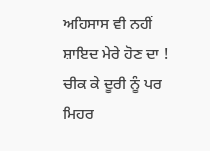ਅਹਿਸਾਸ ਵੀ ਨਹੀਂ
ਸ਼ਾਇਦ ਮੇਰੇ ਹੋਣ ਦਾ !
ਚੀਕ ਕੇ ਦੂਰੀ ਨੂੰ ਪਰ
ਮਿਹਰ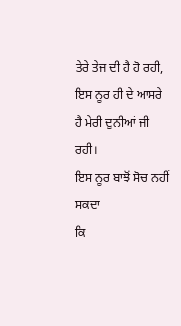ਤੇਰੇ ਤੇਜ ਦੀ ਹੈ ਹੋ ਰਹੀ,
ਇਸ ਨੂਰ ਹੀ ਦੇ ਆਸਰੇ
ਹੈ ਮੇਰੀ ਦੁਨੀਆਂ ਜੀ ਰਹੀ।
ਇਸ ਨੂਰ ਬਾਝੋਂ ਸੋਚ ਨਹੀਂ ਸਕਦਾ
ਕਿ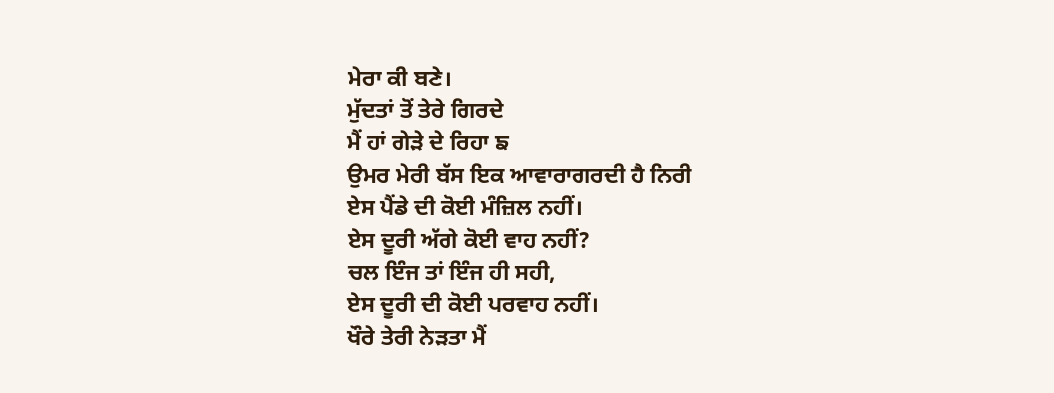ਮੇਰਾ ਕੀ ਬਣੇ।
ਮੁੱਦਤਾਂ ਤੋਂ ਤੇਰੇ ਗਿਰਦੇ
ਮੈਂ ਹਾਂ ਗੇੜੇ ਦੇ ਰਿਹਾ ਙ
ਉਮਰ ਮੇਰੀ ਬੱਸ ਇਕ ਆਵਾਰਾਗਰਦੀ ਹੈ ਨਿਰੀ
ਏਸ ਪੈਂਡੇ ਦੀ ਕੋਈ ਮੰਜ਼ਿਲ ਨਹੀਂ।
ਏਸ ਦੂਰੀ ਅੱਗੇ ਕੋਈ ਵਾਹ ਨਹੀਂ?
ਚਲ ਇੰਜ ਤਾਂ ਇੰਜ ਹੀ ਸਹੀ,
ਏਸ ਦੂਰੀ ਦੀ ਕੋਈ ਪਰਵਾਹ ਨਹੀਂ।
ਖੌਰੇ ਤੇਰੀ ਨੇੜਤਾ ਮੈਂ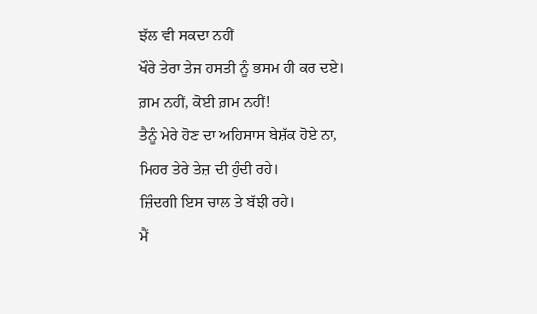ਝੱਲ ਵੀ ਸਕਦਾ ਨਹੀਂ
ਖੌਰੇ ਤੇਰਾ ਤੇਜ ਹਸਤੀ ਨੂੰ ਭਸਮ ਹੀ ਕਰ ਦਏ।
ਗ਼ਮ ਨਹੀਂ, ਕੋਈ ਗ਼ਮ ਨਹੀਂ!
ਤੈਨੂੰ ਮੇਰੇ ਹੋਣ ਦਾ ਅਹਿਸਾਸ ਬੇਸ਼ੱਕ ਹੋਏ ਨਾ,
ਮਿਹਰ ਤੇਰੇ ਤੇਜ਼ ਦੀ ਹੁੰਦੀ ਰਹੇ।
ਜ਼ਿੰਦਗੀ ਇਸ ਚਾਲ ਤੇ ਬੱਝੀ ਰਹੇ।
ਮੈਂ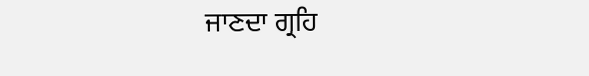ਜਾਣਦਾ ਗ੍ਰਹਿ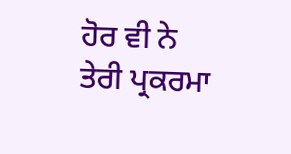ਹੋਰ ਵੀ ਨੇ
ਤੇਰੀ ਪ੍ਰਕਰਮਾ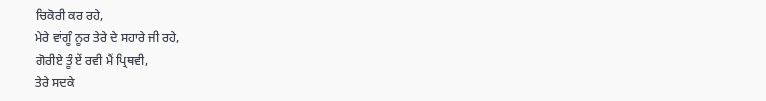ਚਿਕੋਰੀ ਕਰ ਰਹੇ,
ਮੇਰੇ ਵਾਂਗੂੰ ਨੂਰ ਤੇਰੇ ਦੇ ਸਹਾਰੇ ਜੀ ਰਹੇ,
ਗੋਰੀਏ ਤੂੰ ਏਂ ਰਵੀ ਮੈਂ ਪ੍ਰਿਥਵੀ,
ਤੇਰੇ ਸਦਕੇ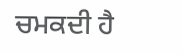ਚਮਕਦੀ ਹੈ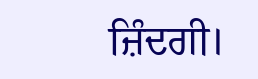ਜ਼ਿੰਦਗੀ।